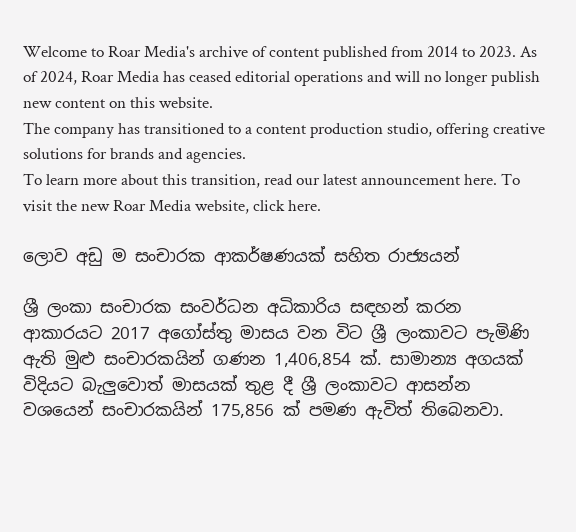Welcome to Roar Media's archive of content published from 2014 to 2023. As of 2024, Roar Media has ceased editorial operations and will no longer publish new content on this website.
The company has transitioned to a content production studio, offering creative solutions for brands and agencies.
To learn more about this transition, read our latest announcement here. To visit the new Roar Media website, click here.

ලොව අඩු ම සංචාරක ආකර්ෂණයක් සහිත රාජ්‍යයන්

ශ්‍රී ලංකා සංචාරක සංවර්ධන අධිකාරිය සඳහන් කරන ආකාරයට 2017 අගෝස්තු මාසය වන විට ශ්‍රී ලංකාවට පැමිණි ඇති මුළු සංචාරකයින් ගණන 1,406,854 ක්. සාමාන්‍ය අගයක් විදියට බැලුවොත් මාසයක් තුළ දී ශ්‍රී ලංකාවට ආසන්න වශයෙන් සංචාරකයින් 175,856 ක් පමණ ඇවිත් තිබෙනවා.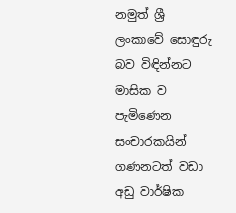නමුත් ශ්‍රී ලංකාවේ සොඳුරු බව විඳින්නට මාසික ව පැමිණෙන සංචාරකයින් ගණනටත් වඩා අඩු වාර්ෂික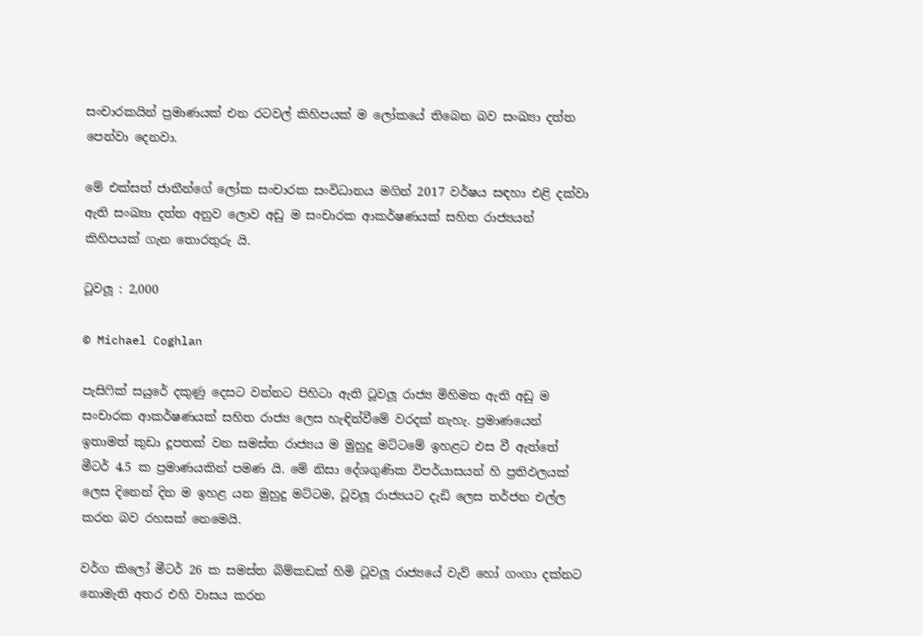සංචාරකයින් ප්‍රමාණයක් එන රටවල් කිහිපයක් ම ලෝකයේ තිබෙන බව සංඛ්‍යා දත්ත පෙන්වා දෙනවා.

මේ එක්සත් ජාතීන්ගේ ලෝක සංචාරක සංවිධානය මගින් 2017 වර්ෂය සඳහා එළි දක්වා ඇති සංඛ්‍යා දත්ත අනුව ලොව අඩු ම සංචාරක ආකර්ෂණයක් සහිත රාජ්‍යයන් කිහිපයක් ගැන තොරතුරු යි.

ටූවලූ : 2,000

© Michael Coghlan

පැසිෆික් සයුරේ දකුණු දෙසට වන්නට පිහිටා ඇති ටූවලූ රාජ්‍ය මිහිමත ඇති අඩු ම සංචාරක ආකර්ෂණයක් සහිත රාජ්‍ය ලෙස හැඳින්වීමේ වරදක් නැහැ. ප්‍රමාණයෙන් ඉතාමත් කුඩා දූපතක් වන සමස්ත රාජ්‍යය ම මුහුදු මට්ටමේ ඉහළට එස වී ඇත්තේ මීටර් 4.5 ක ප්‍රමාණයකින් පමණ යි. මේ නිසා දේශගුණික විපර්යාසයන් හි ප්‍රතිඵලයක් ලෙස දිනෙන් දින ම ඉහළ යන මුහුදු මට්ටම, ටූවලූ රාජ්‍යයට දැඩි ලෙස තර්ජන එල්ල කරන බව රහසක් නෙමෙයි.

වර්ග කිලෝ මීටර් 26 ක සමස්ත බිම්කඩක් හිමි ටූවලූ රාජ්‍යයේ වැව් හෝ ගංගා දක්නට නොමැති අතර එහි වාසය කරන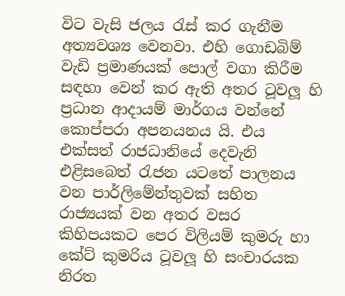විට වැසි ජලය රැස් කර ගැනීම අත්‍යවශ්‍ය වෙනවා. එහි ගොඩබිම් වැඩි ප්‍රමාණයක් පොල් වගා කිරීම සඳහා වෙන් කර ඇති අතර ටූවලූ හි ප්‍රධාන ආදායම් මාර්ගය වන්නේ කොප්පරා අපනයනය යි. එය එක්සත් රාජධානියේ දෙවැනි එළිසබෙත් රැජන යටතේ පාලනය වන පාර්ලිමේන්තුවක් සහිත රාජ්‍යයක් වන අතර වසර කිහිපයකට පෙර විලියම් කුමරු හා කේට් කුමරිය ටූවලූ හි සංචාරයක නිරත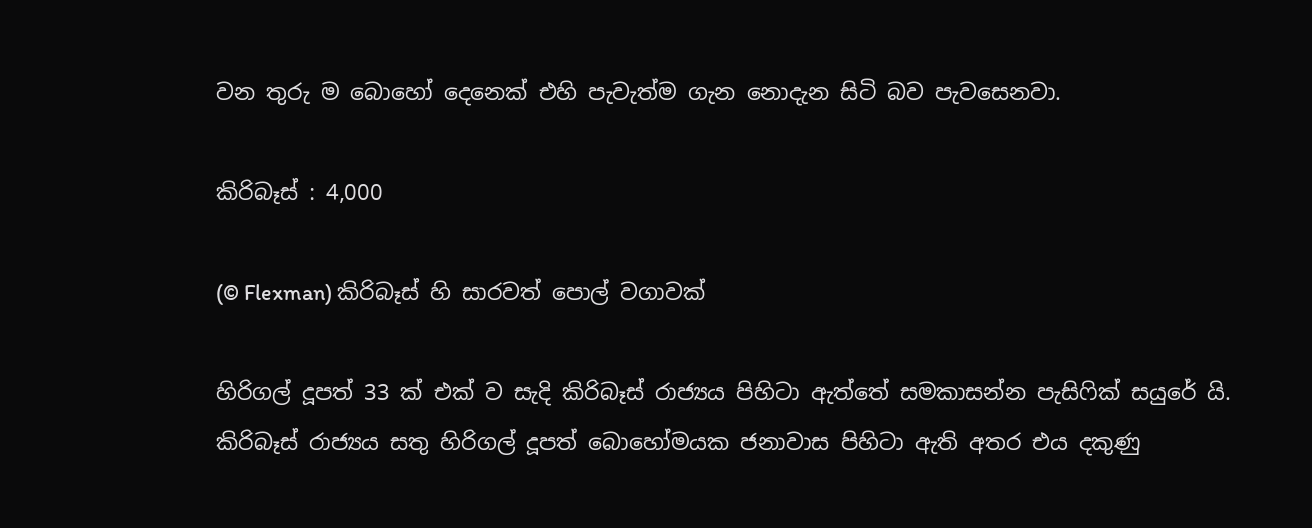වන තුරු ම බොහෝ දෙනෙක් එහි පැවැත්ම ගැන නොදැන සිටි බව පැවසෙනවා.

කිරිබෑස් : 4,000

(© Flexman) කිරිබෑස් හි සාරවත් පොල් වගාවක්

හිරිගල් දූපත් 33 ක් එක් ව සැදි කිරිබෑස් රාජ්‍යය පිහිටා ඇත්තේ සමකාසන්න පැසිෆික් සයුරේ යි. කිරිබෑස් රාජ්‍යය සතු හිරිගල් දූපත් බොහෝමයක ජනාවාස පිහිටා ඇති අතර එය දකුණු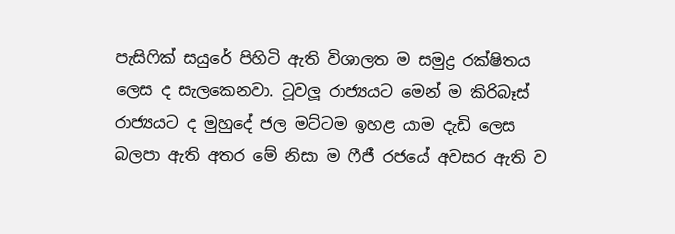පැසිෆික් සයුරේ පිහිටි ඇති විශාලත ම සමුද්‍ර රක්ෂිතය ලෙස ද සැලකෙනවා. ටූවලූ රාජ්‍යයට මෙන් ම කිරිබෑස් රාජ්‍යයට ද මුහුදේ ජල මට්ටම ඉහළ යාම දැඩි ලෙස බලපා ඇති අතර මේ නිසා ම ෆීජී රජයේ අවසර ඇති ව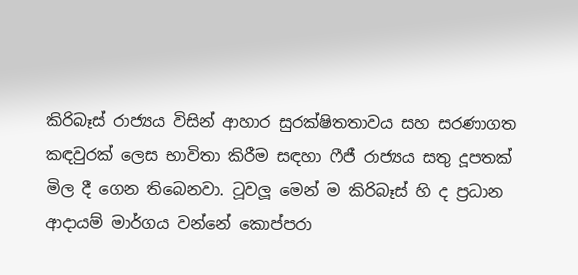කිරිබෑස් රාජ්‍යය විසින් ආහාර සුරක්ෂිතතාවය සහ සරණාගත කඳවුරක් ලෙස භාවිතා කිරීම සඳහා ෆීජී රාජ්‍යය සතු දූපතක් මිල දී ගෙන තිබෙනවා. ටූවලූ මෙන් ම කිරිබෑස් හි ද ප්‍රධාන ආදායම් මාර්ගය වන්නේ කොප්පරා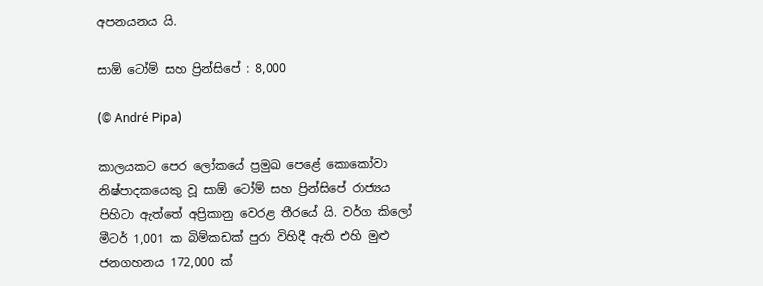අපනයනය යි.

සාඕ ටෝම් සහ ප්‍රින්සිපේ : 8,000

(© André Pipa)

කාලයකට පෙර ලෝකයේ ප්‍රමුඛ පෙළේ කොකෝවා නිෂ්පාදකයෙකු වූ සාඕ ටෝම් සහ ප්‍රින්සිපේ රාජ්‍යය පිහිටා ඇත්තේ අප්‍රිකානු වෙරළ තීරයේ යි. වර්ග කිලෝ මීටර් 1,001 ක බිම්කඩක් පුරා විහිදී ඇති එහි මුළු ජනගහනය 172,000 ක්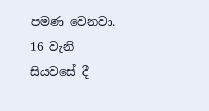පමණ වෙනවා. 16 වැනි සියවසේ දී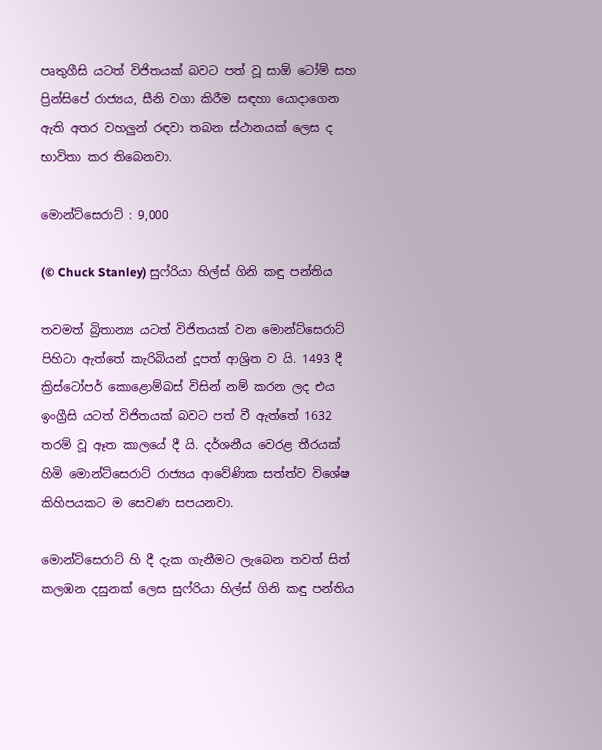පෘතුගීසි යටත් විජිතයක් බවට පත් වූ සාඕ ටෝම් සහ ප්‍රින්සිපේ රාජ්‍යය, සීනි වගා කිරීම සඳහා යොදාගෙන ඇති අතර වහලුන් රඳවා තබන ස්ථානයක් ලෙස ද භාවිතා කර තිබෙනවා.

මොන්ට්සෙරාට් : 9,000

(© Chuck Stanley) සුෆ්රියා හිල්ස් ගිනි කඳු පන්තිය

තවමත් බ්‍රිතාන්‍ය යටත් විජිතයක් වන මොන්ට්සෙරාට් පිහිටා ඇත්තේ කැරිබියන් දූපත් ආශ්‍රිත ව යි. 1493 දී ක්‍රිස්ටෝපර් කොළොම්බස් විසින් නම් කරන ලද එය ඉංග්‍රීසි යටත් විජිතයක් බවට පත් වී ඇත්තේ 1632 තරම් වූ ඈත කාලයේ දී යි. දර්ශනීය වෙරළ තීරයක් හිමි මොන්ට්සෙරාට් රාජ්‍යය ආවේණික සත්ත්ව විශේෂ කිහිපයකට ම සෙවණ සපයනවා.

මොන්ට්සෙරාට් හි දී දැක ගැනීමට ලැබෙන තවත් සිත් කලඹන දසුනක් ලෙස සුෆ්රියා හිල්ස් ගිනි කඳු පන්තිය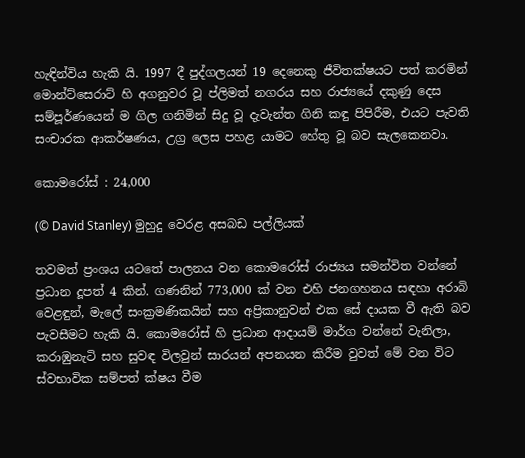හැඳින්විය හැකි යි. 1997 දී පුද්ගලයන් 19 දෙනෙකු ජීවිතක්ෂයට පත් කරමින් මොන්ට්සෙරාට් හි අගනුවර වූ ප්ලිමත් නගරය සහ රාජ්‍යයේ දකුණු දෙස සම්පූර්ණයෙන් ම ගිල ගනිමින් සිදු වූ දැවැන්ත ගිනි කඳු පිපිරීම, එයට පැවති සංචාරක ආකර්ෂණය, උග්‍ර ලෙස පහළ යාමට හේතු වූ බව සැලකෙනවා.

කොමරෝස් : 24,000

(© David Stanley) මුහුදු වෙරළ අසබඩ පල්ලියක්

තවමත් ප්‍රංශය යටතේ පාලනය වන කොමරෝස් රාජ්‍යය සමන්විත වන්නේ ප්‍රධාන දූපත් 4 කින්. ගණනින් 773,000 ක් වන එහි ජනගහනය සඳහා අරාබි වෙළඳුන්, මැලේ සංක්‍රමණිකයින් සහ අප්‍රිකානුවන් එක සේ දායක වී ඇති බව පැවසීමට හැකි යි. කොමරෝස් හි ප්‍රධාන ආදායම් මාර්ග වන්නේ වැනිලා, කරාඹුනැටි සහ සුවඳ විලවුන් සාරයන් අපනයන කිරීම වුවත් මේ වන විට ස්වභාවික සම්පත් ක්ෂය වීම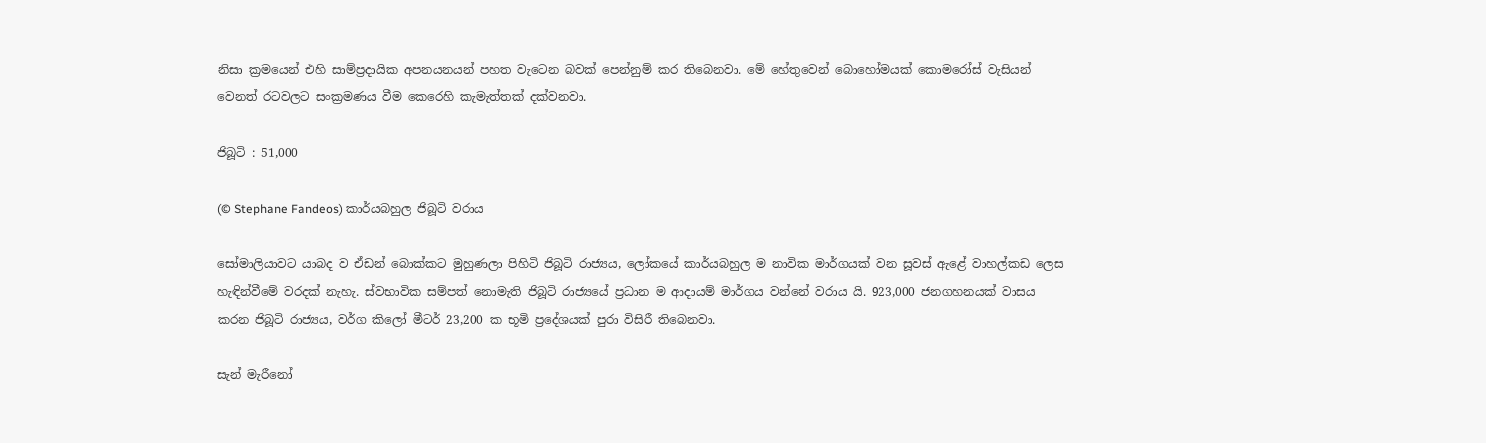නිසා ක්‍රමයෙන් එහි සාම්ප්‍රදායික අපනයනයන් පහත වැටෙන බවක් පෙන්නුම් කර තිබෙනවා. මේ හේතුවෙන් බොහෝමයක් කොමරෝස් වැසියන් වෙනත් රටවලට සංක්‍රමණය වීම කෙරෙහි කැමැත්තක් දක්වනවා.

ජිබූටි : 51,000

(© Stephane Fandeos) කාර්යබහුල ජිබූටි වරාය

සෝමාලියාවට යාබද ව ඒඩන් බොක්කට මුහුණලා පිහිටි ජිබූටි රාජ්‍යය, ලෝකයේ කාර්යබහුල ම නාවික මාර්ගයක් වන සූවස් ඇළේ වාහල්කඩ ලෙස හැඳින්වීමේ වරදක් නැහැ. ස්වභාවික සම්පත් නොමැති ජිබූටි රාජ්‍යයේ ප්‍රධාන ම ආදායම් මාර්ගය වන්නේ වරාය යි. 923,000 ජනගහනයක් වාසය කරන ජිබූටි රාජ්‍යය, වර්ග කිලෝ මීටර් 23,200 ක භූමි ප්‍රදේශයක් පුරා විසිරී තිබෙනවා.

සැන් මැරීනෝ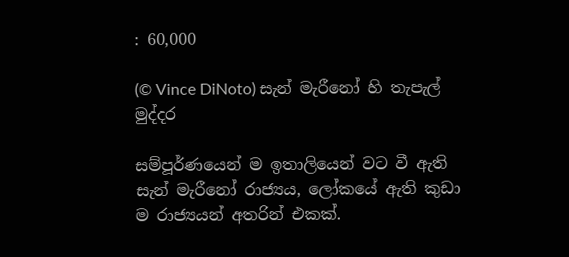: 60,000

(© Vince DiNoto) සැන් මැරීනෝ හි තැපැල් මුද්දර

සම්පූර්ණයෙන් ම ඉතාලියෙන් වට වී ඇති සැන් මැරීනෝ රාජ්‍යය, ලෝකයේ ඇති කුඩා ම රාජ්‍යයන් අතරින් එකක්.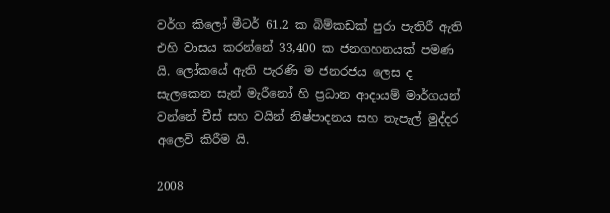වර්ග කිලෝ මීටර් 61.2 ක බිම්කඩක් පුරා පැතිරී ඇති එහි වාසය කරන්නේ 33,400 ක ජනගහනයක් පමණ යි. ලෝකයේ ඇති පැරණි ම ජනරජය ලෙස ද සැලකෙන සැන් මැරීනෝ හි ප්‍රධාන ආදායම් මාර්ගයන් වන්නේ චීස් සහ වයින් නිෂ්පාදනය සහ තැපැල් මුද්දර අලෙවි කිරීම යි.

2008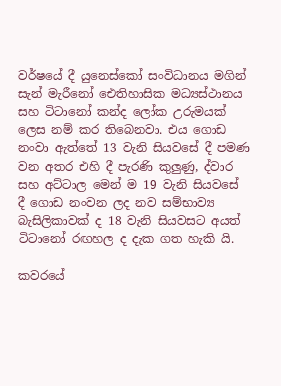වර්ෂයේ දී යුනෙස්කෝ සංවිධානය මගින් සැන් මැරීනෝ ඓතිහාසික මධ්‍යස්ථානය සහ ටිටානෝ කන්ද ලෝක උරුමයක් ලෙස නම් කර තිබෙනවා. එය ගොඩ නංවා ඇත්තේ 13 වැනි සියවසේ දී පමණ වන අතර එහි දී පැරණි කුලුණු, ද්වාර සහ අට්ටාල මෙන් ම 19 වැනි සියවසේ දී ගොඩ නංවන ලද නව සම්භාව්‍ය බැසිලිකාවක් ද 18 වැනි සියවසට අයත් ටිටානෝ රඟහල ද දැක ගත හැකි යි.

කවරයේ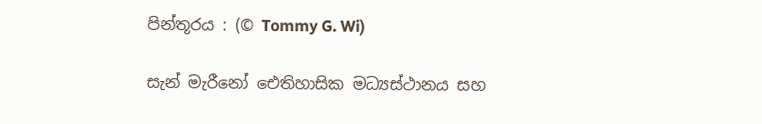පින්තූරය : (© Tommy G. Wi)

සැන් මැරීනෝ ඓතිහාසික මධ්‍යස්ථානය සහ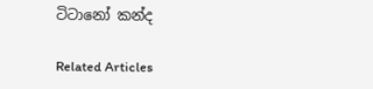ටිටානෝ කන්ද

Related Articles